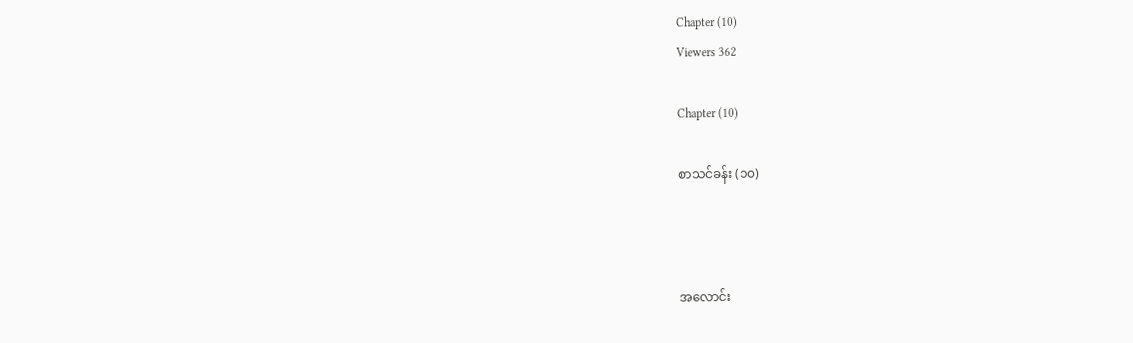Chapter (10)
Viewers 362

Chapter (10)

စာသင်ခန်း (၁၀)



အလောင်း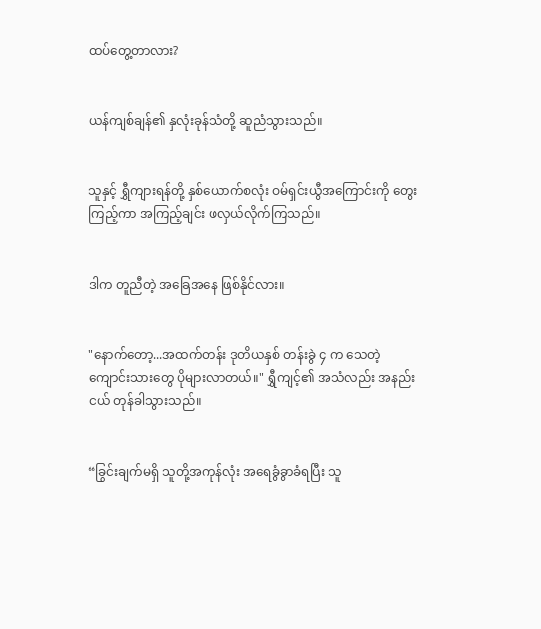ထပ်တွေ့တာလား?


ယန်ကျစ်ချန်၏ နှလုံးခုန်သံတို့ ဆူညံသွားသည်။


သူနှင့် ရွှီကျားရန်တို့ နှစ်ယောက်စလုံး ဝမ်ရှင်းယွီအကြောင်းကို တွေးကြည့်ကာ အကြည့်ချင်း ဖလှယ်လိုက်ကြသည်။


ဒါက တူညီတဲ့ အခြေအနေ ဖြစ်နိုင်လား။


"နောက်တော့...အထက်တန်း ဒုတိယနှစ် တန်းခွဲ ၄ က သေတဲ့ ကျောင်းသားတွေ ပိုများလာတယ်။" ရွှီကျင့်၏ အသံလည်း အနည်းငယ် တုန်ခါသွားသည်။


“ခြွင်းချက်မရှိ သူတို့အကုန်လုံး အရေခွံခွာခံရပြီး သူ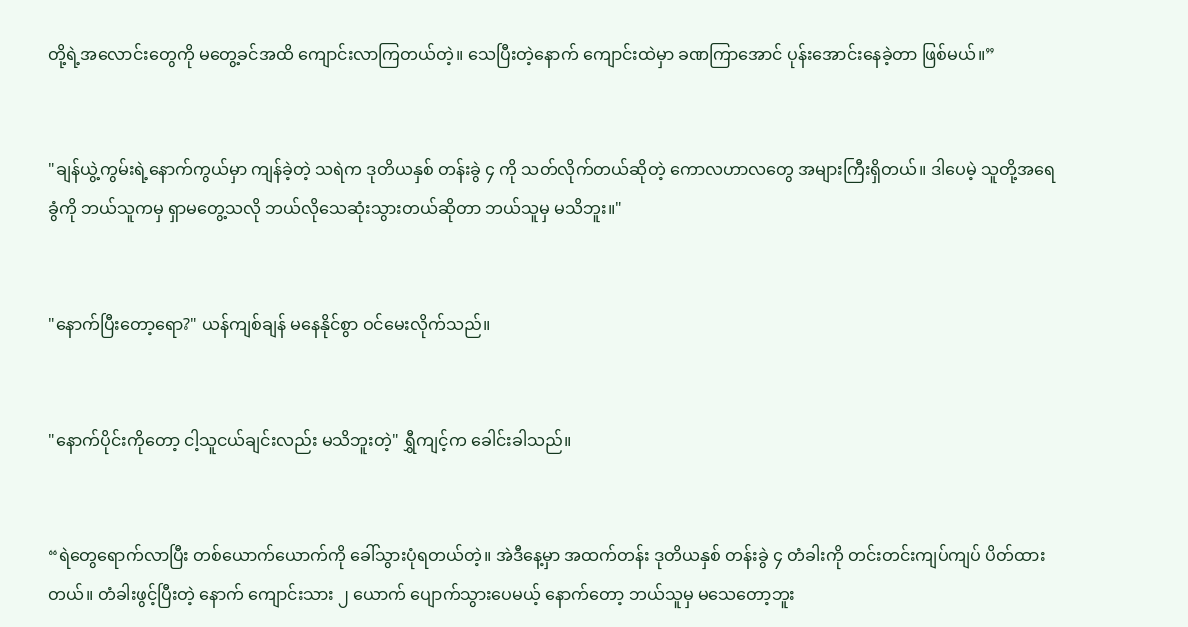တို့ရဲ့အလောင်းတွေကို မတွေ့ခင်အထိ ကျောင်းလာကြတယ်တဲ့။ သေပြီးတဲ့နောက် ကျောင်းထဲမှာ ခဏကြာအောင် ပုန်းအောင်းနေခဲ့တာ ဖြစ်မယ်။”


"ချန်ယွဲ့ကွမ်းရဲ့နောက်ကွယ်မှာ ကျန်ခဲ့တဲ့ သရဲက ဒုတိယနှစ် တန်းခွဲ ၄ ကို သတ်လိုက်တယ်ဆိုတဲ့ ကောလဟာလတွေ အများကြီးရှိတယ်။ ဒါပေမဲ့ သူတို့အရေခွံကို ဘယ်သူကမှ ရှာမတွေ့သလို ဘယ်လိုသေဆုံးသွားတယ်ဆိုတာ ဘယ်သူမှ မသိဘူး။"


"နောက်ပြီးတော့ရော?" ယန်ကျစ်ချန် မနေနိုင်စွာ ဝင်မေးလိုက်သည်။


"နောက်ပိုင်းကိုတော့ ငါ့သူငယ်ချင်းလည်း မသိဘူးတဲ့" ရွှီကျင့်က ခေါင်းခါသည်။


“ရဲတွေရောက်လာပြီး တစ်ယောက်ယောက်ကို ခေါ်သွားပုံရတယ်တဲ့။ အဲဒီနေ့မှာ အထက်တန်း ဒုတိယနှစ် တန်းခွဲ ၄ တံခါးကို တင်းတင်းကျပ်ကျပ် ပိတ်ထားတယ်။ တံခါးဖွင့်ပြီးတဲ့ နောက် ကျောင်းသား ၂ ယောက် ပျောက်သွားပေမယ့် နောက်တော့ ဘယ်သူမှ မသေတော့ဘူး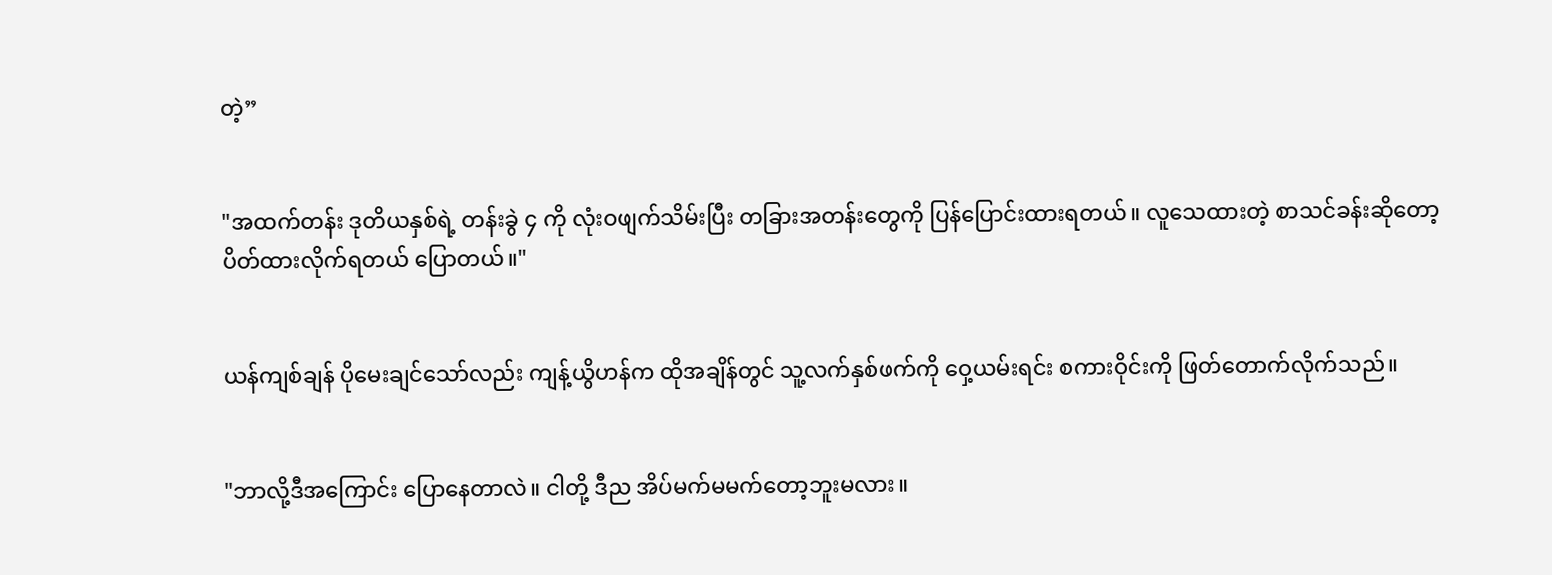တဲ့”


"အထက်တန်း ဒုတိယနှစ်ရဲ့ တန်းခွဲ ၄ ကို လုံးဝဖျက်သိမ်းပြီး တခြားအတန်းတွေကို ပြန်ပြောင်းထားရတယ်။ လူသေထားတဲ့ စာသင်ခန်းဆိုတော့ ပိတ်ထားလိုက်ရတယ် ပြောတယ်။"


ယန်ကျစ်ချန် ပိုမေးချင်သော်လည်း ကျန့်ယွိဟန်က ထိုအချိန်တွင် သူ့လက်နှစ်ဖက်ကို ဝှေ့ယမ်းရင်း စကားဝိုင်းကို ဖြတ်တောက်လိုက်သည်။


"ဘာလို့ဒီအကြောင်း ပြောနေတာလဲ။ ငါတို့ ဒီည အိပ်မက်မမက်တော့ဘူးမလား။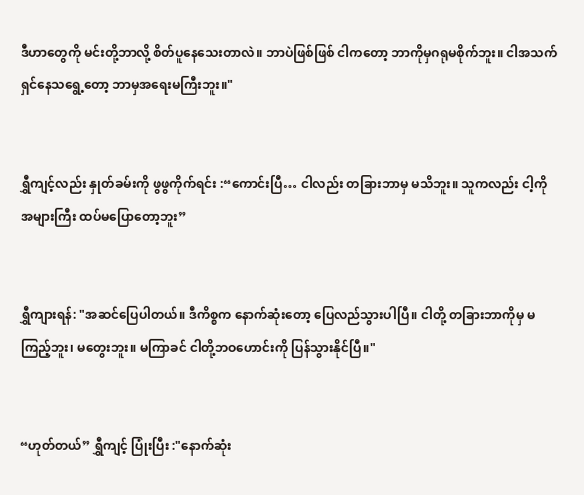ဒီဟာတွေကို မင်းတို့ဘာလို့ စိတ်ပူနေသေးတာလဲ။ ဘာပဲဖြစ်ဖြစ် ငါကတော့ ဘာကိုမှဂရုမစိုက်ဘူး။ ငါအသက်ရှင်နေသရွေ့တော့ ဘာမှအရေးမကြီးဘူး။"


ရွှီကျင့်လည်း နှုတ်ခမ်းကို ဖွဖွကိုက်ရင်း :“ကောင်းပြီ… ငါလည်း တခြားဘာမှ မသိဘူး။ သူကလည်း ငါ့ကို အများကြီး ထပ်မပြောတော့ဘူး”


ရွှီကျားရန်: "အဆင်ပြေပါတယ်။ ဒီကိစ္စက နောက်ဆုံးတော့ ပြေလည်သွားပါပြီ။ ငါတို့ တခြားဘာကိုမှ မကြည့်ဘူး၊ မတွေးဘူး။ မကြာခင် ငါတို့ဘဝဟောင်းကို ပြန်သွားနိုင်ပြီ။"


“ဟုတ်တယ်” ရွှီကျင့် ပြုံးပြီး :"နောက်ဆုံး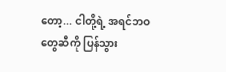တော့... ငါတို့ရဲ့ အရင်ဘဝတွေဆီကို ပြန်သွား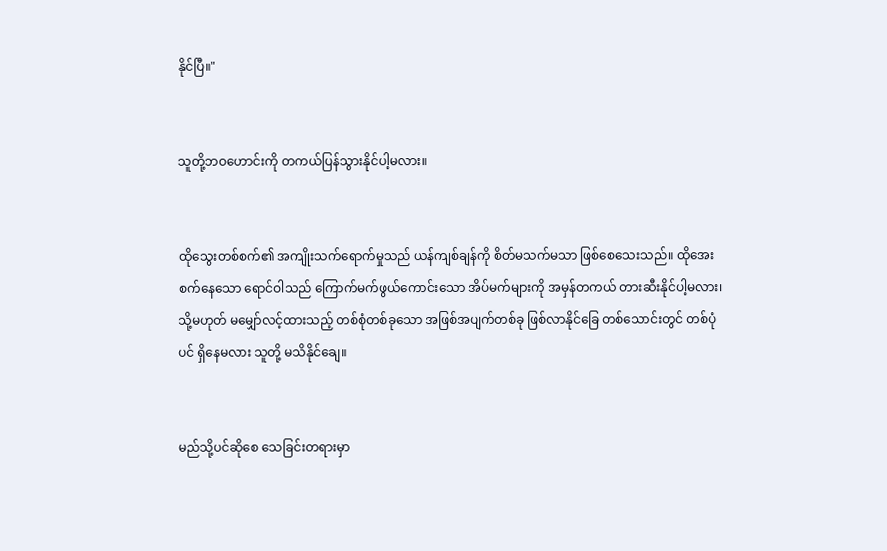နိုင်ပြီ။"


သူတို့ဘဝဟောင်းကို တကယ်ပြန်သွားနိုင်ပါ့မလား။


ထိုသွေးတစ်စက်၏ အကျိုးသက်ရောက်မှုသည် ယန်ကျစ်ချန်ကို စိတ်မသက်မသာ ဖြစ်စေသေးသည်။ ထိုအေးစက်နေသော ရောင်ဝါသည် ကြောက်မက်ဖွယ်ကောင်းသော အိပ်မက်များကို အမှန်တကယ် တားဆီးနိုင်ပါ့မလား၊ သို့မဟုတ် မမျှော်လင့်ထားသည့် တစ်စုံတစ်ခုသော အဖြစ်အပျက်တစ်ခု ဖြစ်လာနိုင်ခြေ တစ်သောင်းတွင် တစ်ပုံပင် ရှိနေမလား သူတို့ မသိနိုင်ချေ။


မည်သို့ပင်ဆိုစေ သေခြင်းတရားမှာ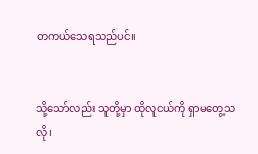တကယ်သေရသည်ပင်။


သို့သော်လည်း သူတို့မှာ ထိုလူငယ်ကို ရှာမတွေ့သလို၊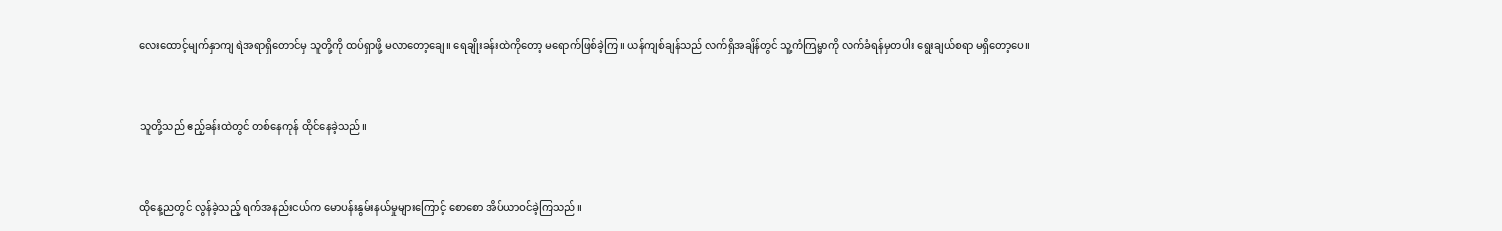လေးထောင့်မျက်နှာကျ ရဲအရာရှိတောင်မှ သူတို့ကို ထပ်ရှာဖို့ မလာတော့ချေ။ ရေချိုးခန်းထဲကိုတော့ မရောက်ဖြစ်ခဲ့ကြ။ ယန်ကျစ်ချန်သည် လက်ရှိအချိန်တွင် သူ့ကံကြမ္မာကို လက်ခံရန်မှတပါး ရွေးချယ်စရာ မရှိတော့ပေ။


သူတို့သည် ဧည့်ခန်းထဲတွင် တစ်နေကုန် ထိုင်နေခဲ့သည်။


ထိုနေ့ညတွင် လွန်ခဲ့သည့် ရက်အနည်းငယ်က မောပန်းနွမ်းနယ်မှုများကြောင့် စောစော အိပ်ယာဝင်ခဲ့ကြသည်။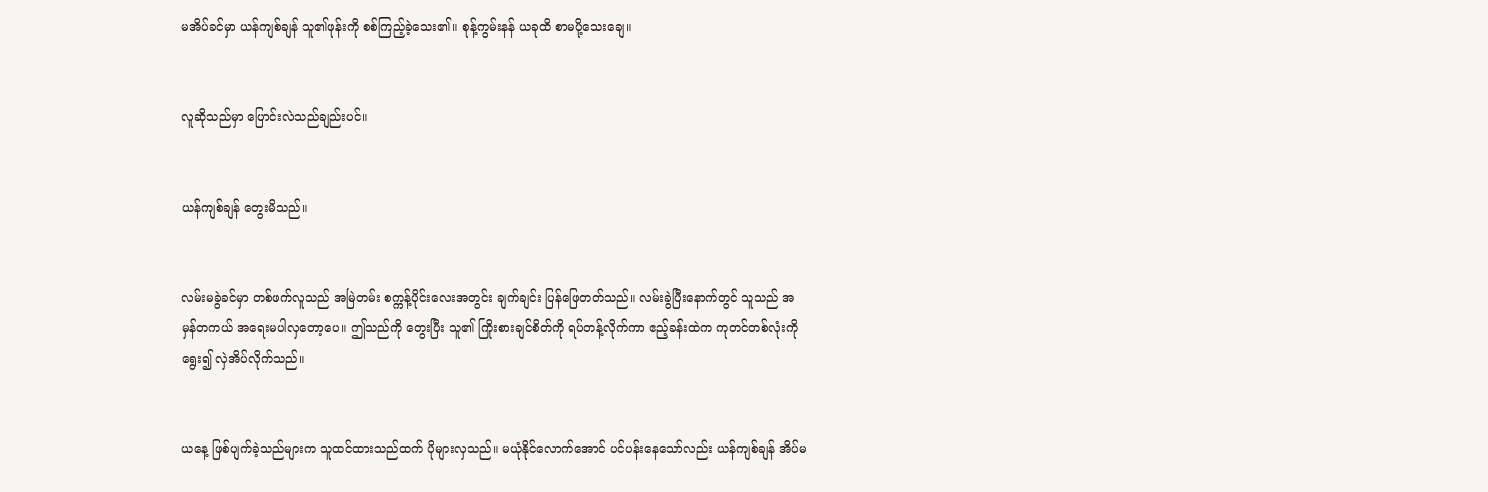မအိပ်ခင်မှာ ယန်ကျစ်ချန် သူ၏ဖုန်းကို စစ်ကြည့်ခဲ့သေး၏။ စုန့်ကွမ်းနန် ယခုထိ စာမပို့သေးချေ။


လူဆိုသည်မှာ ပြောင်းလဲသည်ချည်းပင်။


ယန်ကျစ်ချန် တွေးမိသည်။


လမ်းမခွဲခင်မှာ တစ်ဖက်လူသည် အမြဲတမ်း စက္ကန့်ပိုင်းလေးအတွင်း ချက်ချင်း ပြန်ဖြေတတ်သည်။ လမ်းခွဲပြီးနောက်တွင် သူသည် အမှန်တကယ် အရေးမပါလှတော့ပေ။ ဤသည်ကို တွေးပြီး သူ၏ ကြိုးစားချင်စိတ်ကို ရပ်တန့်လိုက်ကာ ဧည့်ခန်းထဲက ကုတင်တစ်လုံးကို ရွေး၍ လှဲအိပ်လိုက်သည်။


ယနေ့ ဖြစ်ပျက်ခဲ့သည်များက သူထင်ထားသည်ထက် ပိုများလှသည်။ မယုံနိုင်လောက်အောင် ပင်ပန်းနေသော်လည်း ယန်ကျစ်ချန် အိပ်မ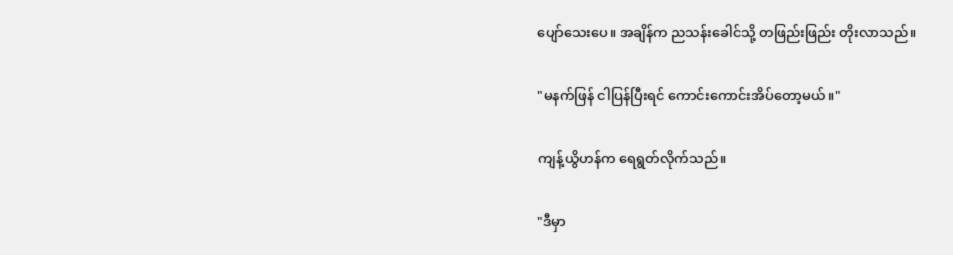ပျော်သေးပေ။ အချိန်က ညသန်းခေါင်သို့ တဖြည်းဖြည်း တိုးလာသည်။


"မနက်ဖြန် ငါပြန်ပြီးရင် ကောင်းကောင်းအိပ်တော့မယ်။"


ကျန့်ယွိဟန်က ရေရွတ်လိုက်သည်။


"ဒီမှာ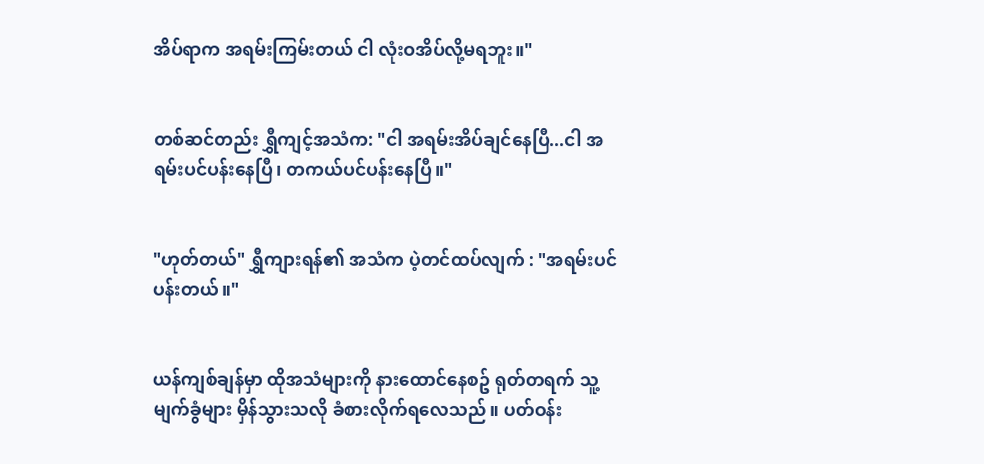အိပ်ရာက အရမ်းကြမ်းတယ် ငါ လုံးဝအိပ်လို့မရဘူး။"


တစ်ဆင်တည်း ရွှီကျင့်အသံက: "ငါ အရမ်းအိပ်ချင်နေပြီ...ငါ အရမ်းပင်ပန်းနေပြီ၊ တကယ်ပင်ပန်းနေပြီ။"


"ဟုတ်တယ်" ရွှီကျားရန်၏ အသံက ပဲ့တင်ထပ်လျက် : "အရမ်းပင်ပန်းတယ်။"


ယန်ကျစ်ချန်မှာ ထိုအသံများကို နားထောင်နေစဥ် ရုတ်တရက် သူ့မျက်ခွံများ မှိန်သွားသလို ခံစားလိုက်ရလေသည်။ ပတ်ဝန်း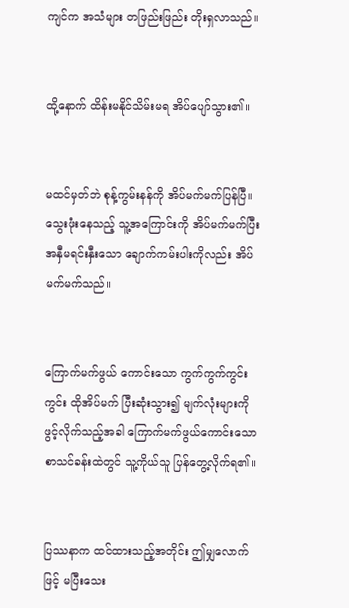ကျင်က အသံများ တဖြည်းဖြည်း တိုးရှလာသည်။


ထို့နောက် ထိန်းမနိုင်သိမ်းမရ အိပ်ပျော်သွား၏။


မထင်မှတ်ဘဲ စုန့်ကွမ်းနန်ကို အိပ်မက်မက်ပြန်ပြီ။ သွေးဖုံးနေသည့် သူ့အကြောင်းကို အိပ်မက်မက်ပြီး အနှီမရင်းနှီးသော ချောက်ကမ်းပါးကိုလည်း အိပ်မက်မက်သည်။


ကြောက်မက်ဖွယ် ကောင်းသော ကွက်ကွက်ကွင်းကွင်း ထိုအိပ်မက် ပြီးဆုံးသွား၍ မျက်လုံးများကို ဖွင့်လိုက်သည့်အခါ ကြောက်မက်ဖွယ်ကောင်းသော စာသင်ခန်းထဲတွင် သူ့ကိုယ်သူ ပြန်တွေ့လိုက်ရ၏။


ပြဿနာက ထင်ထားသည့်အတိုင်း ဤမျှလောက်ဖြင့် မပြီးသေး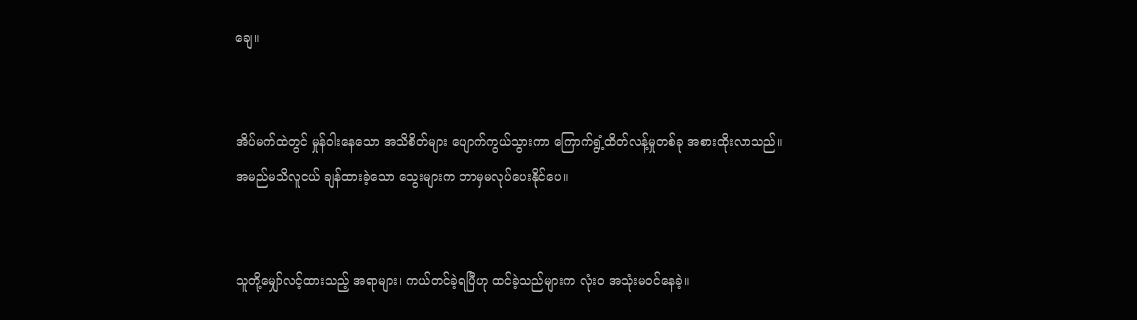ချေ။


အိပ်မက်ထဲတွင် မှုန်ဝါးနေသော အသိစိတ်များ ပျောက်ကွယ်သွားကာ ကြောက်ရွံ့ထိတ်လန့်မှုတစ်ခု အစားထိုးလာသည်။ အမည်မသိလူငယ် ချန်ထားခဲ့သော သွေးများက ဘာမှမလုပ်ပေးနိုင်ပေ။


သူတို့မျှော်လင့်ထားသည့် အရာများ၊ ကယ်တင်ခဲ့ရပြီဟု ထင်ခဲ့သည်များက လုံးဝ အသုံးမဝင်နေခဲ့။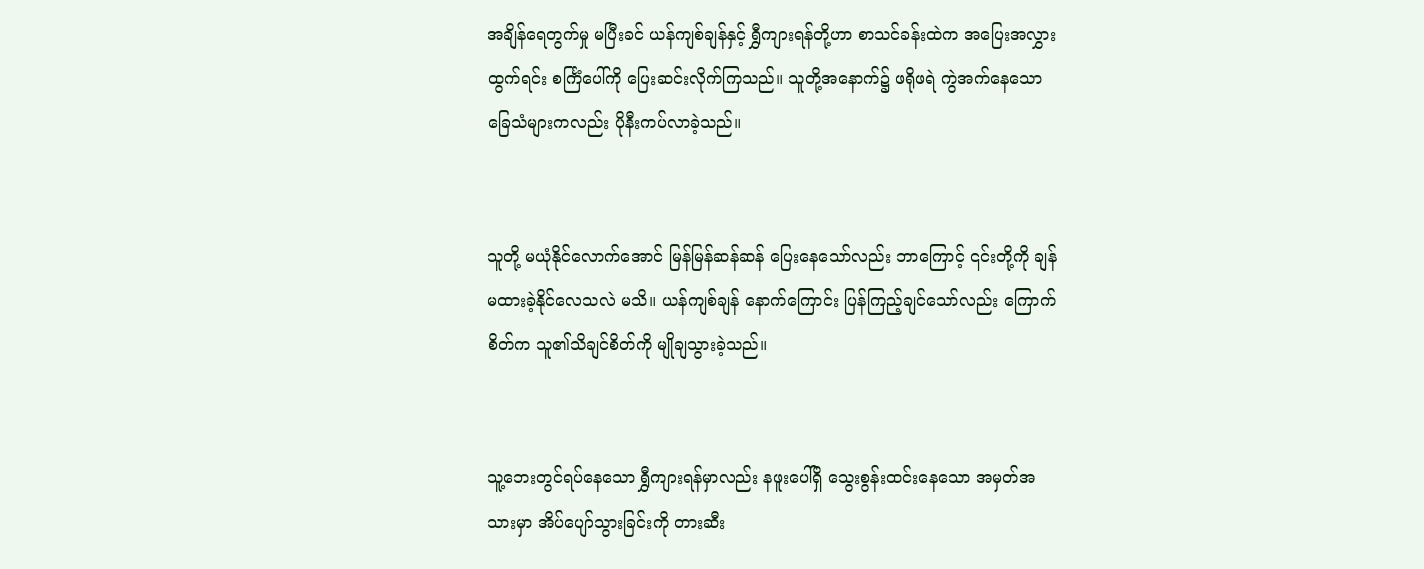အချိန်ရေတွက်မှု မပြီးခင် ယန်ကျစ်ချန်နှင့် ရွှီကျားရန်တို့ဟာ စာသင်ခန်းထဲက အပြေးအလွှား ထွက်ရင်း စင်္ကြံပေါ်ကို ပြေးဆင်းလိုက်ကြသည်။ သူတို့အနောက်၌ ဖရိုဖရဲ ကွဲအက်နေသော ခြေသံများကလည်း ပိုနီးကပ်လာခဲ့သည်။


သူတို့ မယုံနိုင်လောက်အောင် မြန်မြန်ဆန်ဆန် ပြေးနေသော်လည်း ဘာကြောင့် ၎င်းတို့ကို ချန်မထားခဲ့နိုင်လေသလဲ မသိ။ ယန်ကျစ်ချန် နောက်ကြောင်း ပြန်ကြည့်ချင်သော်လည်း ကြောက်စိတ်က သူ၏သိချင်စိတ်ကို မျိုချသွားခဲ့သည်။


သူ့ဘေးတွင်ရပ်နေသော ရွှီကျားရန်မှာလည်း နဖူးပေါ်ရှိ သွေးစွန်းထင်းနေသော အမှတ်အသားမှာ အိပ်ပျော်သွားခြင်းကို တားဆီး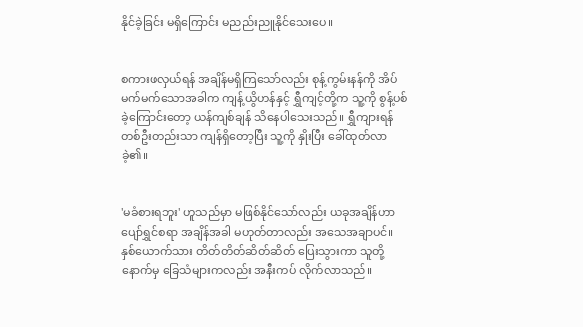နိုင်ခဲ့ခြင်း မရှိကြောင်း မညည်းညူနိုင်သေးပေ။


စကားဖလှယ်ရန် အချိန်မရှိကြသော်လည်း စုန့်ကွမ်းနန်ကို အိပ်မက်မက်သောအခါက ကျန့်ယွိဟန်နှင့် ရွှီကျင့်တို့က သူ့ကို စွန့်ပစ်ခဲ့ကြောင်းတော့ ယန်ကျစ်ချန် သိနေပါသေးသည်။ ရွှီကျားရန် တစ်ဦးတည်းသာ ကျန်ရှိတော့ပြီး သူ့ကို နှိုးပြီး ခေါ်ထုတ်လာခဲ့၏။


'မခံစားရဘူး' ဟူသည်မှာ မဖြစ်နိုင်သော်လည်း ယခုအချိန်ဟာ ပျော်ရွှင်စရာ အချိန်အခါ မဟုတ်တာလည်း အသေအချာပင်။ နှစ်ယောက်သား တိတ်တိတ်ဆိတ်ဆိတ် ပြေးသွားကာ သူတို့နောက်မှ ခြေသံများကလည်း အနီးကပ် လိုက်လာသည်။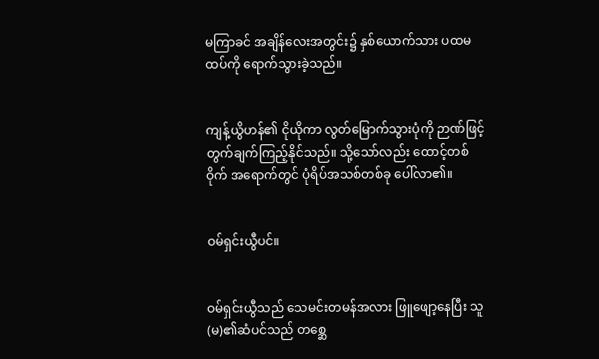မကြာခင် အချိန်လေးအတွင်း၌ နှစ်ယောက်သား ပထမထပ်ကို ရောက်သွားခဲ့သည်။


ကျန့်ယွိဟန်၏ ငိုယိုကာ လွတ်မြောက်သွားပုံကို ဉာဏ်ဖြင့် တွက်ချက်ကြည့်နိုင်သည်။ သို့သော်လည်း ထောင့်တစ်ဝိုက် အရောက်တွင် ပုံရိပ်အသစ်တစ်ခု ပေါ်လာ၏။


ဝမ်ရှင်းယွီပင်။


ဝမ်ရှင်းယွီသည် သေမင်းတမန်အလား ဖြူဖျော့နေပြီး သူ(မ)၏ဆံပင်သည် တစ္ဆေ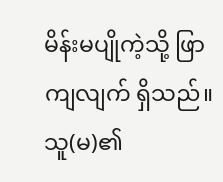မိန်းမပျိုကဲ့သို့ ဖြာကျလျက် ရှိသည်။ သူ(မ)၏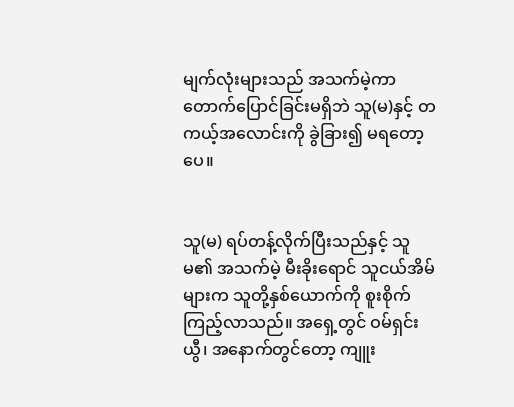မျက်လုံးများသည် အသက်မဲ့ကာ တောက်ပြောင်ခြင်းမရှိဘဲ သူ(မ)နှင့် တကယ့်အလောင်းကို ခွဲခြား၍ မရတော့ပေ။


သူ(မ) ရပ်တန့်လိုက်ပြီးသည်နှင့် သူမ၏ အသက်မဲ့ မီးခိုးရောင် သူငယ်အိမ်များက သူတို့နှစ်ယောက်ကို စူးစိုက်ကြည့်လာသည်။ အရှေ့တွင် ဝမ်ရှင်းယွီ၊ အနောက်တွင်တော့ ကျူး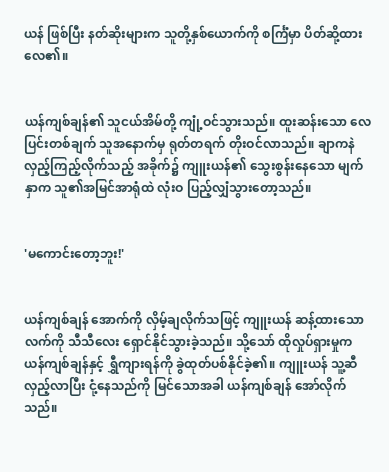ယန် ဖြစ်ပြီး နတ်ဆိုးများက သူတို့နှစ်ယောက်ကို စင်္ကြံမှာ ပိတ်ဆို့ထားလေ၏။


ယန်ကျစ်ချန်၏ သူငယ်အိမ်တို့ ကျုံ့ဝင်သွားသည်။ ထူးဆန်းသော လေပြင်းတစ်ချက် သူအနောက်မှ ရုတ်တရက် တိုးဝင်လာသည်။ ချာကနဲ လှည့်ကြည့်လိုက်သည့် အခိုက်၌ ကျူးယန်၏ သွေးစွန်းနေသော မျက်နှာက သူ၏အမြင်အာရုံထဲ လုံးဝ ပြည့်လျှံသွားတော့သည်။


'မကောင်းတော့ဘူး!'


ယန်ကျစ်ချန် အောက်ကို လှိမ့်ချလိုက်သဖြင့် ကျူးယန် ဆန့်ထားသော လက်ကို သီသီလေး ရှောင်နိုင်သွားခဲ့သည်။ သို့သော် ထိုလှုပ်ရှားမှုက ယန်ကျစ်ချန်နှင့် ရွှီကျားရန်ကို ခွဲထုတ်ပစ်နိုင်ခဲ့၏။ ကျူးယန် သူ့ဆီ လှည့်လာပြီး ငုံ့နေသည်ကို မြင်သောအခါ ယန်ကျစ်ချန် အော်လိုက်သည်။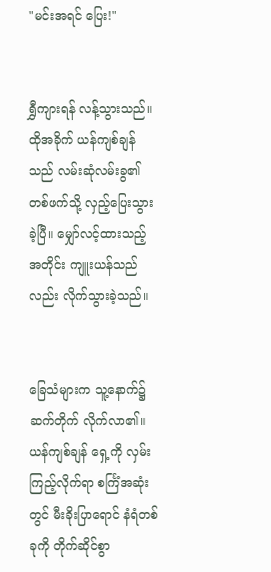"မင်းအရင် ပြေး!"


ရွှီကျားရန် လန့်သွားသည်။ ထိုအခိုက် ယန်ကျစ်ချန်သည် လမ်းဆုံလမ်းခွ၏ တစ်ဖက်သို့ လှည့်ပြေးသွားခဲ့ပြီ။ မျှော်လင့်ထားသည့်အတိုင်း ကျူးယန်သည်လည်း လိုက်သွားခဲ့သည်။


ခြေသံများက သူ့နောက်၌ ဆက်တိုက် လိုက်လာ၏။ ယန်ကျစ်ချန် ရှေ့ကို လှမ်းကြည့်လိုက်ရာ စင်္ကြံအဆုံးတွင် မီးခိုးပြာရောင် နံရံတစ်ခုကို တိုက်ဆိုင်စွာ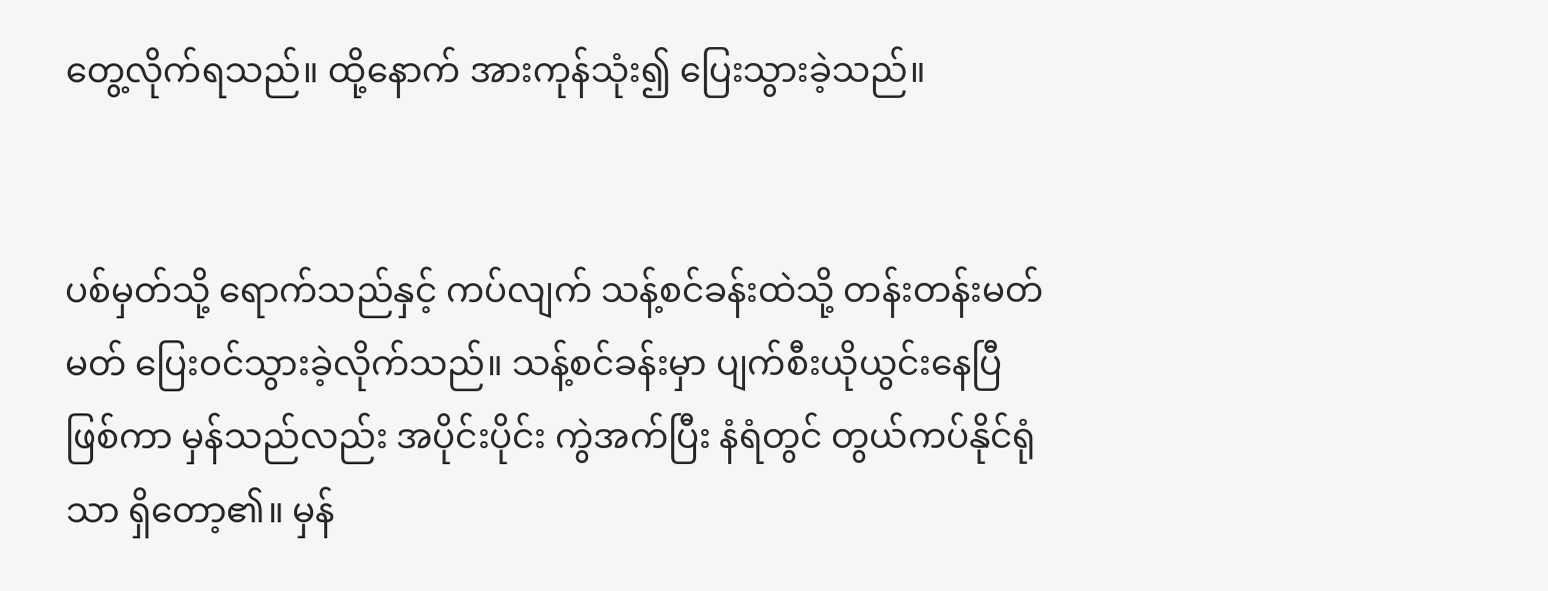တွေ့လိုက်ရသည်။ ထို့နောက် အားကုန်သုံး၍ ပြေးသွားခဲ့သည်။


ပစ်မှတ်သို့ ရောက်သည်နှင့် ကပ်လျက် သန့်စင်ခန်းထဲသို့ တန်းတန်းမတ်မတ် ပြေးဝင်သွားခဲ့လိုက်သည်။ သန့်စင်ခန်းမှာ ပျက်စီးယိုယွင်းနေပြီ ဖြစ်ကာ မှန်သည်လည်း အပိုင်းပိုင်း ကွဲအက်ပြီး နံရံတွင် တွယ်ကပ်နိုင်ရုံသာ ရှိတော့၏။ မှန်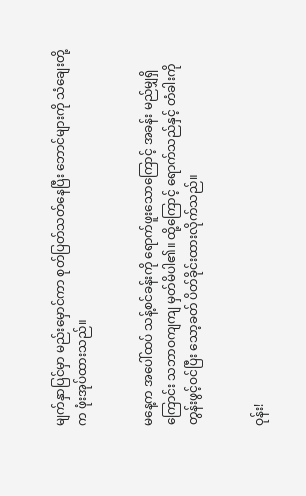မျက်နှာပြင်မှာ မည်းမှောင်ကာ စုတ်ပြတ်သတ်နေပြီး ဘောင်များကို သံချေးတို့က ဖုံးအုပ်ထားသည်။


မနေ့က အပေါ်ထပ် သန့်စင်ခန်းကို ရောက်ဖူးသောကြောင့် အခန်း မည်မျှရှိကြောင်း သဘာဝကျကျ မှတ်မိပါ၏။ ထို့ကြောင့် ရောက်သည်နှင့် တံခါးကို တွန်းဖွင့်ဝင်ပြီး သော့ခတ် ပိတ်ခိုင်းထားလိုက်သည်။


ဝုန်း!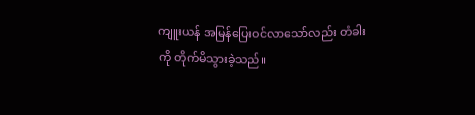ကျူးယန် အမြန်ပြေးဝင်လာသော်လည်း တံခါးကို တိုက်မိသွားခဲ့သည်။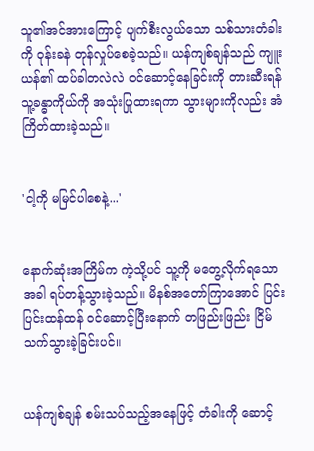သူ၏အင်အားကြောင့် ပျက်စီးလွယ်သော သစ်သားတံခါးကို ဝုန်းခနဲ တုန်လှုပ်စေခဲ့သည်။ ယန်ကျစ်ချန်သည် ကျူးယန်၏ ထပ်ခါတလဲလဲ ဝင်ဆောင့်နေခြင်းကို တားဆီးရန် သူ့ခန္ဓာကိုယ်ကို အသုံးပြုထားရကာ သွားများကိုလည်း အံကြိတ်ထားခဲ့သည်။


'ငါ့ကို မမြင်ပါစေနဲ့...'


နောက်ဆုံးအကြိမ်က ကဲ့သို့ပင် သူ့ကို မတွေ့လိုက်ရသောအခါ ရပ်တန့်သွားခဲ့သည်။ မိနစ်အတော်ကြာအောင် ပြင်းပြင်းထန်ထန် ဝင်ဆောင့်ပြီးနောက် တဖြည်းဖြည်း ငြိမ်သက်သွားခဲ့ခြင်းပင်။


ယန်ကျစ်ချန် စမ်းသပ်သည့်အနေဖြင့် တံခါးကို ဆောင့်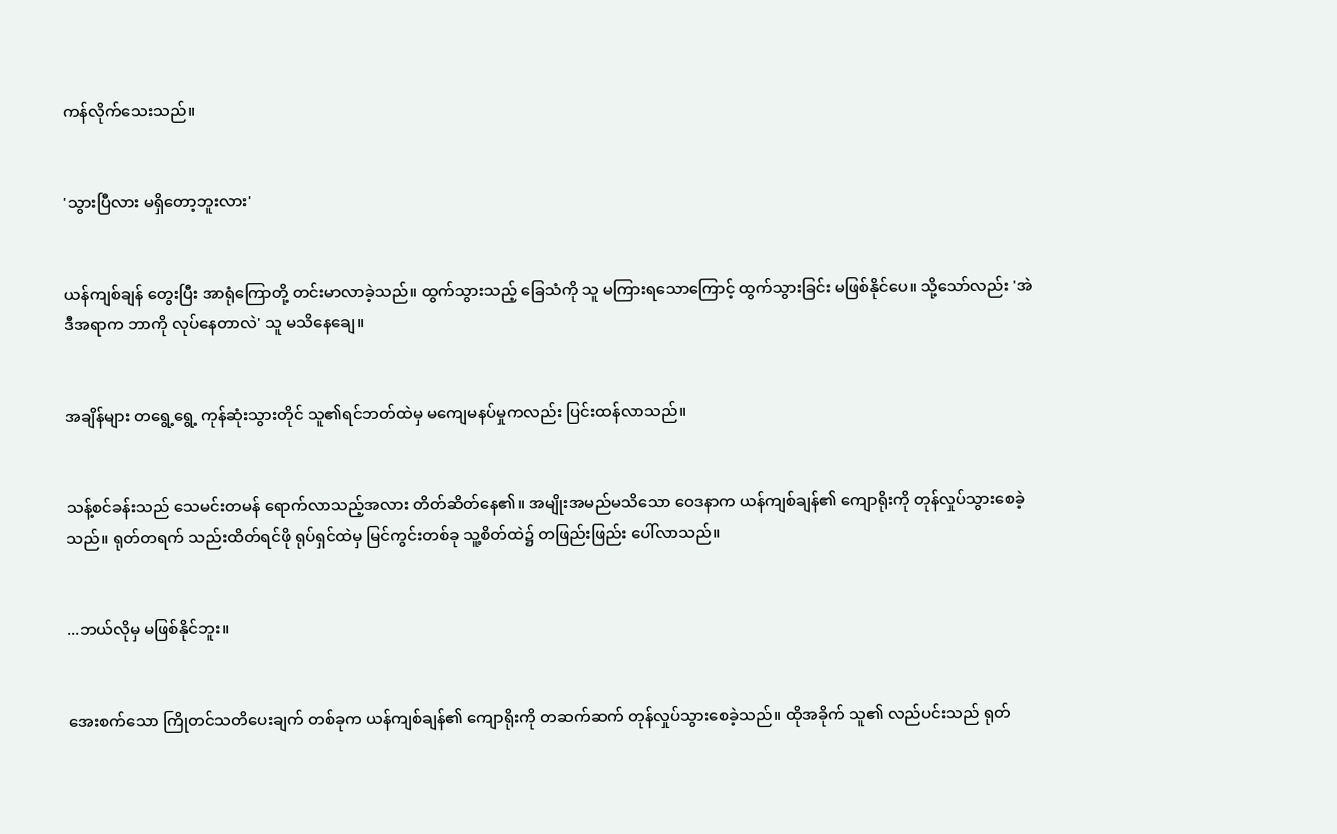ကန်လိုက်သေးသည်။


'သွားပြီလား မရှိတော့ဘူးလား'


ယန်ကျစ်ချန် တွေးပြီး အာရုံကြောတို့ တင်းမာလာခဲ့သည်။ ထွက်သွားသည့် ခြေသံကို သူ မကြားရသောကြောင့် ထွက်သွားခြင်း မဖြစ်နိုင်ပေ။ သို့သော်လည်း 'အဲဒီအရာက ဘာကို လုပ်နေတာလဲ' သူ မသိနေချေ။


အချိန်များ တရွေ့ရွေ့ ကုန်ဆုံးသွားတိုင် သူ၏ရင်ဘတ်ထဲမှ မကျေမနပ်မှုကလည်း ပြင်းထန်လာသည်။


သန့်စင်ခန်းသည် သေမင်းတမန် ရောက်လာသည့်အလား တိတ်ဆိတ်နေ၏။ အမျိုးအမည်မသိသော ဝေဒနာက ယန်ကျစ်ချန်၏ ကျောရိုးကို တုန်လှုပ်သွားစေခဲ့သည်။ ရုတ်တရက် သည်းထိတ်ရင်ဖို ရုပ်ရှင်ထဲမှ မြင်ကွင်းတစ်ခု သူ့စိတ်ထဲ၌ တဖြည်းဖြည်း ပေါ်လာသည်။


...ဘယ်လိုမှ မဖြစ်နိုင်ဘူး။


အေးစက်သော ကြိုတင်သတိပေးချက် တစ်ခုက ယန်ကျစ်ချန်၏ ကျောရိုးကို တဆက်ဆက် တုန်လှုပ်သွားစေခဲ့သည်။ ထိုအခိုက် သူ၏ လည်ပင်းသည် ရုတ်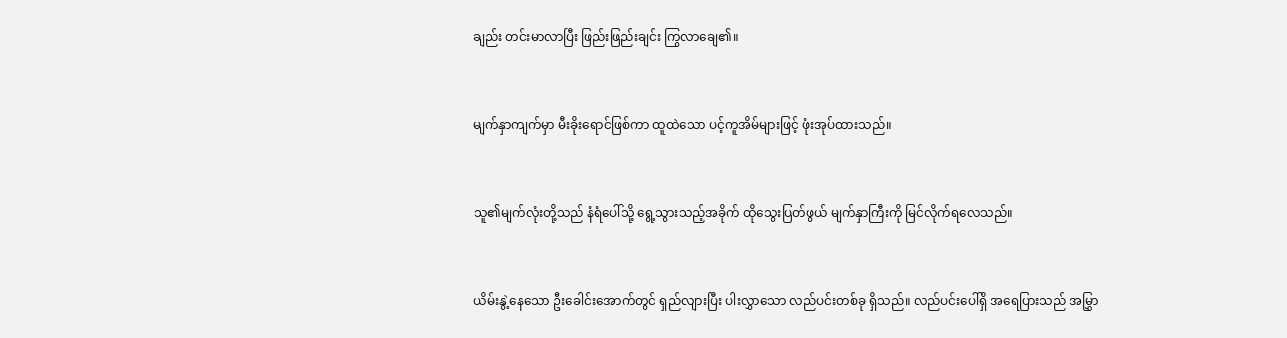ချည်း တင်းမာလာပြီး ဖြည်းဖြည်းချင်း ကြွလာချေ၏။


မျက်နှာကျက်မှာ မီးခိုးရောင်ဖြစ်ကာ ထူထဲသော ပင့်ကူအိမ်များဖြင့် ဖုံးအုပ်ထားသည်။


သူ၏မျက်လုံးတို့သည် နံရံပေါ်သို့ ရွေ့သွားသည့်အခိုက် ထိုသွေးပြတ်ဖွယ် မျက်နှာကြီးကို မြင်လိုက်ရလေသည်။


ယိမ်းနွဲ့နေသော ဦးခေါင်းအောက်တွင် ရှည်လျားပြီး ပါးလွှာသော လည်ပင်းတစ်ခု ရှိသည်။ လည်ပင်းပေါ်ရှိ အရေပြားသည် အမြွှာ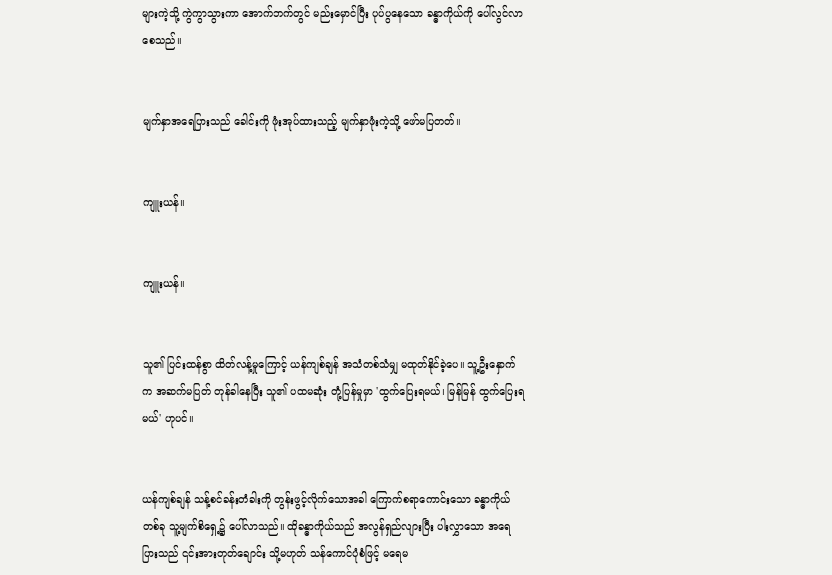များကဲ့သို့ ကွဲကွာသွားကာ အောက်ဘက်တွင် မည်းမှောင်ပြီး ပုပ်ပွနေသော ခန္ဓာကိုယ်ကို ပေါ်လွင်လာစေသည်။


မျက်နှာအရေပြားသည် ခေါင်းကို ဖုံးအုပ်ထားသည့် မျက်နှာဖုံးကဲ့သို့ ဖော်မပြတတ်။


ကျူးယန်။


ကျူးယန်။


သူ၏ ပြင်းထန်စွာ ထိတ်လန့်မှုကြောင့် ယန်ကျစ်ချန် အသံတစ်သံမျှ မထုတ်နိုင်ခဲ့ပေ။ သူ့ဦးနှောက်က အဆက်မပြတ် တုန်ခါနေပြီး သူ၏ ပထမဆုံး တုံ့ပြန်မှုမှာ 'ထွက်ပြေးရမယ်၊ မြန်မြန် ထွက်ပြေးရမယ်' ဟုပင်။


ယန်ကျစ်ချန် သန့်စင်ခန်းတံခါးကို တွန်းဖွင့်လိုက်သောအခါ ကြောက်စရာကောင်းသော ခန္ဓာကိုယ်တစ်ခု သူ့မျက်စိရှေ့၌ ပေါ်လာသည်။ ထိုခန္ဓာကိုယ်သည် အလွန်ရှည်လျားပြီး ပါးလွှာသော အရေပြားသည် ၎င်းအားတုတ်ချောင်း သို့မဟုတ် သန်ကောင်ပုံစံဖြင့် မရေမ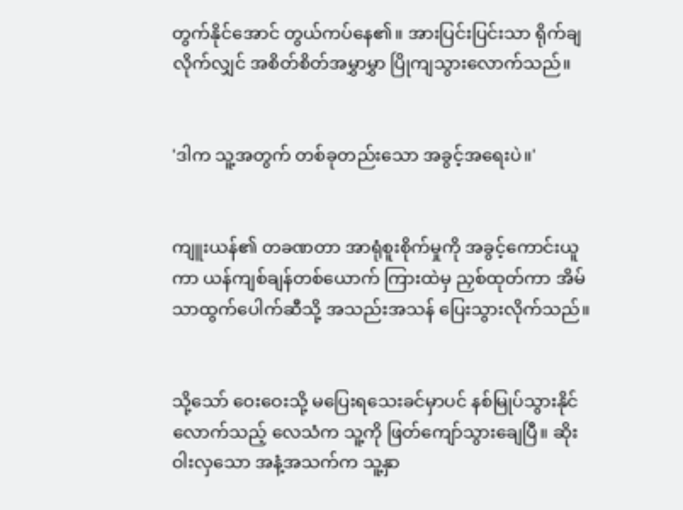တွက်နိုင်အောင် တွယ်ကပ်နေ၏။ အားပြင်းပြင်းသာ ရိုက်ချလိုက်လျှင် အစိတ်စိတ်အမွှာမွှာ ပြိုကျသွားလောက်သည်။


'ဒါက သူ့အတွက် တစ်ခုတည်းသော အခွင့်အရေးပဲ။'


ကျူးယန်၏ တခဏတာ အာရုံစူးစိုက်မှုကို အခွင့်ကောင်းယူကာ ယန်ကျစ်ချန်တစ်ယောက် ကြားထဲမှ ညှစ်ထုတ်ကာ အိမ်သာထွက်ပေါက်ဆီသို့ အသည်းအသန် ပြေးသွားလိုက်သည်။


သို့သော် ဝေးဝေးသို့ မပြေးရသေးခင်မှာပင် နစ်မြုပ်သွားနိုင်လောက်သည့် လေသံက သူ့ကို ဖြတ်ကျော်သွားချေပြီ။ ဆိုးဝါးလှသော အနံ့အသက်က သူ့နှာ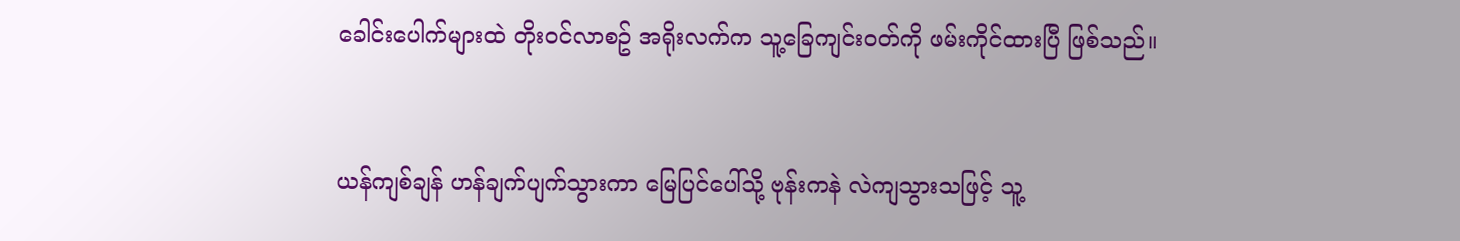ခေါင်းပေါက်များထဲ တိုးဝင်လာစဥ် အရိုးလက်က သူ့ခြေကျင်းဝတ်ကို ဖမ်းကိုင်ထားပြီ ဖြစ်သည်။


ယန်ကျစ်ချန် ဟန်ချက်ပျက်သွားကာ မြေပြင်ပေါ်သို့ ဗုန်းကနဲ လဲကျသွားသဖြင့် သူ့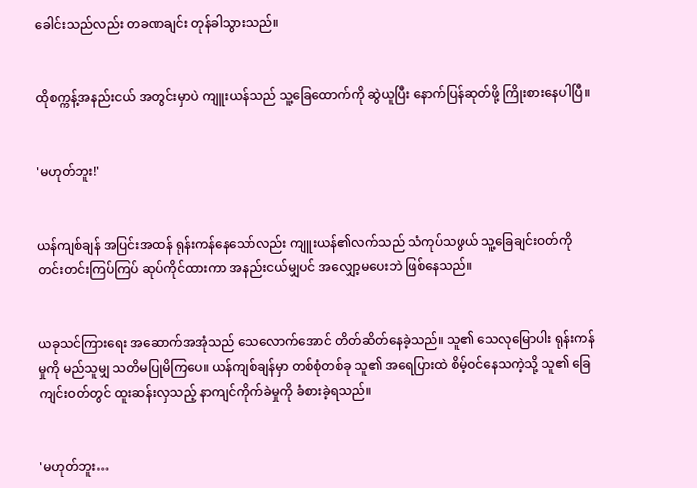ခေါင်းသည်လည်း တခဏချင်း တုန်ခါသွားသည်။


ထိုစက္ကန့်အနည်းငယ် အတွင်းမှာပဲ ကျူးယန်သည် သူ့ခြေထောက်ကို ဆွဲယူပြီး နောက်ပြန်ဆုတ်ဖို့ ကြိုးစားနေပါပြီ။


'မဟုတ်ဘူး!'


ယန်ကျစ်ချန် အပြင်းအထန် ရုန်းကန်နေသော်လည်း ကျူးယန်၏လက်သည် သံကုပ်သဖွယ် သူ့ခြေချင်းဝတ်ကို တင်းတင်းကြပ်ကြပ် ဆုပ်ကိုင်ထားကာ အနည်းငယ်မျှပင် အလျှော့မပေးဘဲ ဖြစ်နေသည်။


ယခုသင်ကြားရေး အဆောက်အအုံသည် သေလောက်အောင် တိတ်ဆိတ်နေခဲ့သည်။ သူ၏ သေလုမြောပါး ရုန်းကန်မှုကို မည်သူမျှ သတိမပြုမိကြပေ။ ယန်ကျစ်ချန်မှာ တစ်စုံတစ်ခု သူ၏ အရေပြားထဲ စိမ့်ဝင်နေသကဲ့သို့ သူ၏ ခြေကျင်းဝတ်တွင် ထူးဆန်းလှသည့် နာကျင်ကိုက်ခဲမှုကို ခံစားခဲ့ရသည်။


'မဟုတ်ဘူး…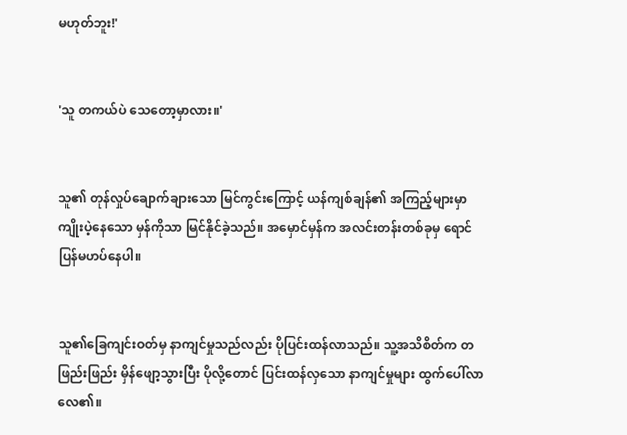မဟုတ်ဘူး!'


'သူ တကယ်ပဲ သေတော့မှာလား။'


သူ၏ တုန်လှုပ်ချောက်ချားသော မြင်ကွင်းကြောင့် ယန်ကျစ်ချန်၏ အကြည့်များမှာ ကျိုးပဲ့နေသော မှန်ကိုသာ မြင်နိုင်ခဲ့သည်။ အမှောင်မှန်က အလင်းတန်းတစ်ခုမှ ရောင်ပြန်မဟပ်နေပါ။


သူ၏ခြေကျင်းဝတ်မှ နာကျင်မှုသည်လည်း ပိုပြင်းထန်လာသည်။ သူ့အသိစိတ်က တဖြည်းဖြည်း မှိန်ဖျော့သွားပြီး ပိုလို့တောင် ပြင်းထန်လှသော နာကျင်မှုများ ထွက်ပေါ်လာလေ၏။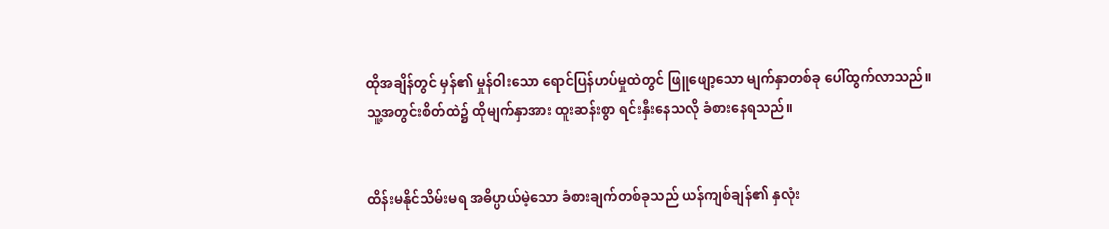ထိုအချိန်တွင် မှန်၏ မှုန်ဝါးသော ရောင်ပြန်ဟပ်မှုထဲတွင် ဖြူဖျော့သော မျက်နှာတစ်ခု ပေါ်ထွက်လာသည်။ သူ့အတွင်းစိတ်ထဲ၌ ထိုမျက်နှာအား ထူးဆန်းစွာ ရင်းနှီးနေသလို ခံစားနေရသည်။


ထိန်းမနိုင်သိမ်းမရ အဓိပ္ပာယ်မဲ့သော ခံစားချက်တစ်ခုသည် ယန်ကျစ်ချန်၏ နှလုံး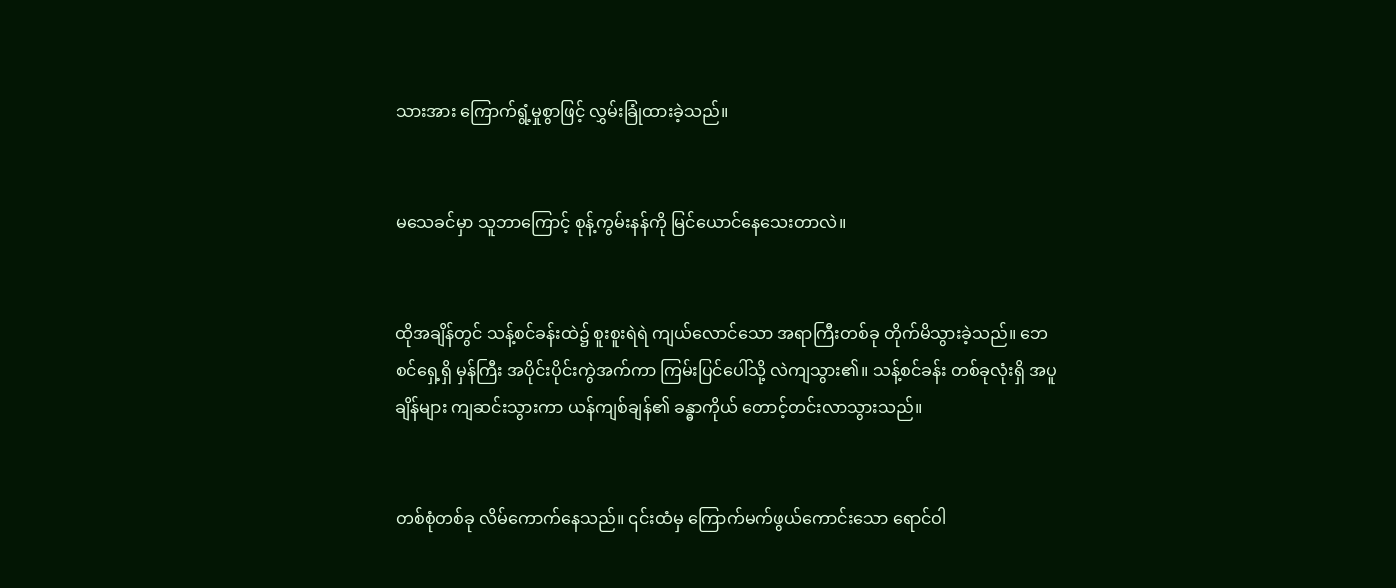သားအား ကြောက်ရွံ့မှုစွာဖြင့် လွှမ်းခြုံထားခဲ့သည်။


မသေခင်မှာ သူဘာကြောင့် စုန့်ကွမ်းနန်ကို မြင်ယောင်နေသေးတာလဲ။


ထိုအချိန်တွင် သန့်စင်ခန်းထဲ၌ စူးစူးရဲရဲ ကျယ်လောင်သော အရာကြီးတစ်ခု တိုက်မိသွားခဲ့သည်။ ဘေစင်ရှေ့ရှိ မှန်ကြီး အပိုင်းပိုင်းကွဲအက်ကာ ကြမ်းပြင်ပေါ်သို့ လဲကျသွား၏။ သန့်စင်ခန်း တစ်ခုလုံးရှိ အပူချိန်များ ကျဆင်းသွားကာ ယန်ကျစ်ချန်၏ ခန္ဓာကိုယ် တောင့်တင်းလာသွားသည်။


တစ်စုံတစ်ခု လိမ်ကောက်နေသည်။ ၎င်းထံမှ ကြောက်မက်ဖွယ်ကောင်းသော ရောင်ဝါ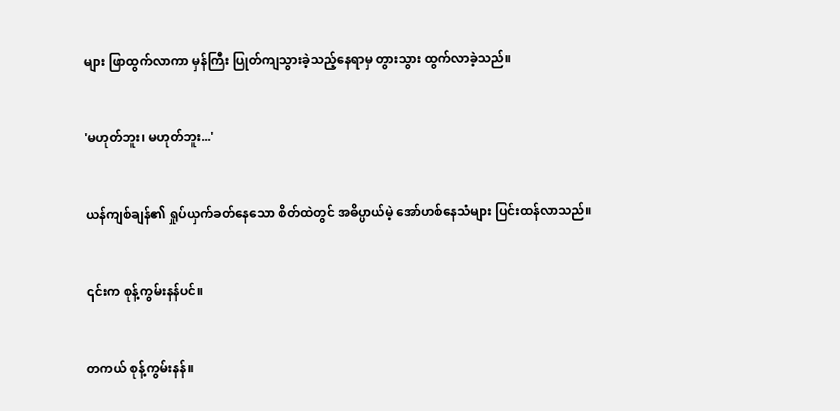များ ဖြာထွက်လာကာ မှန်ကြီး ပြုတ်ကျသွားခဲ့သည့်နေရာမှ တွားသွား ထွက်လာခဲ့သည်။


'မဟုတ်ဘူး၊ မဟုတ်ဘူး...'


ယန်ကျစ်ချန်၏ ရှုပ်ယှက်ခတ်နေသော စိတ်ထဲတွင် အဓိပ္ပာယ်မဲ့ အော်ဟစ်နေသံများ ပြင်းထန်လာသည်။


၎င်းက စုန့်ကွမ်းနန်ပင်။


တကယ် စုန့်ကွမ်းနန်။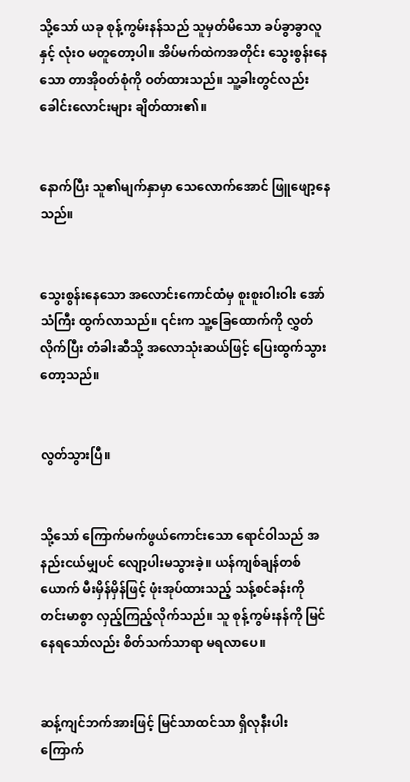သို့သော် ယခု စုန့်ကွမ်းနန်သည် သူမှတ်မိသော ခပ်ခွာခွာလူနှင့် လုံးဝ မတူတော့ပါ။ အိပ်မက်ထဲကအတိုင်း သွေးစွန်းနေသော တာအို၀တ်စုံကို ဝတ်ထားသည်။ သူ့ခါးတွင်လည်း ခေါင်းလောင်းများ ချိတ်ထား၏။


နောက်ပြီး သူ၏မျက်နှာမှာ သေလောက်အောင် ဖြူဖျော့နေသည်။


သွေးစွန်းနေသော အလောင်းကောင်ထံမှ စူးစူးဝါးဝါး အော်သံကြီး ထွက်လာသည်။ ၎င်းက သူ့ခြေထောက်ကို လွှတ်လိုက်ပြီး တံခါးဆီသို့ အလောသုံးဆယ်ဖြင့် ပြေးထွက်သွားတော့သည်။


လွတ်သွားပြီ။


သို့သော် ကြောက်မက်ဖွယ်ကောင်းသော ရောင်ဝါသည် အနည်းငယ်မျှပင် လျော့ပါးမသွားခဲ့။ ယန်ကျစ်ချန်တစ်ယောက် မီးမှိန်မှိန်ဖြင့် ဖုံးအုပ်ထားသည့် သန့်စင်ခန်းကို တင်းမာစွာ လှည့်ကြည့်လိုက်သည်။ သူ စုန့်ကွမ်းနန်ကို မြင်နေရသော်လည်း စိတ်သက်သာရာ မရလာပေ။


ဆန့်ကျင်ဘက်အားဖြင့် မြင်သာထင်သာ ရှိလုနီးပါး ကြောက်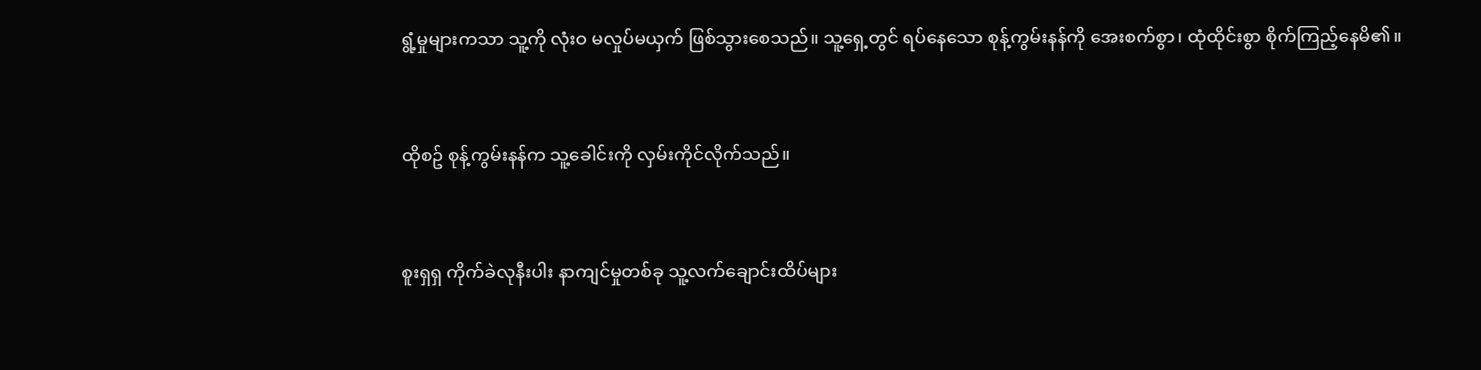ရွံ့မှုများကသာ သူ့ကို လုံးဝ မလှုပ်မယှက် ဖြစ်သွားစေသည်။ သူ့ရှေ့တွင် ရပ်နေသော စုန့်ကွမ်းနန်ကို အေးစက်စွာ၊ ထုံထိုင်းစွာ စိုက်ကြည့်နေမိ၏။


ထိုစဥ် စုန့်ကွမ်းနန်က သူ့ခေါင်းကို လှမ်းကိုင်လိုက်သည်။


စူးရှရှ ကိုက်ခဲလုနီးပါး နာကျင်မှုတစ်ခု သူ့လက်ချောင်းထိပ်များ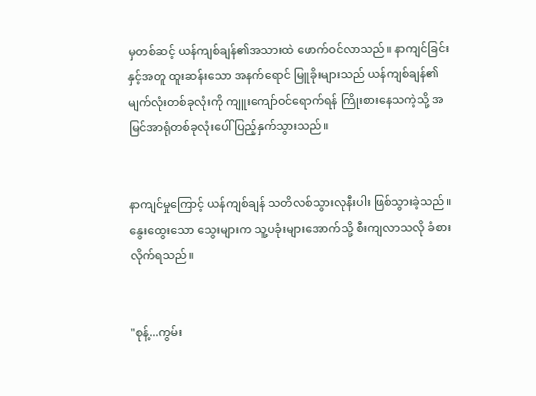မှတစ်ဆင့် ယန်ကျစ်ချန်၏အသားထဲ ဖောက်ဝင်လာသည်။ နာကျင်ခြင်းနှင့်အတူ ထူးဆန်းသော အနက်ရောင် မြူခိုးများသည် ယန်ကျစ်ချန်၏ မျက်လုံးတစ်ခုလုံးကို ကျူးကျော်ဝင်ရောက်ရန် ကြိုးစားနေသကဲ့သို့ အမြင်အာရုံတစ်ခုလုံးပေါ် ပြည့်နှက်သွားသည်။


နာကျင်မှုကြောင့် ယန်ကျစ်ချန် သတိလစ်သွားလုနီးပါး ဖြစ်သွားခဲ့သည်။ နွေးထွေးသော သွေးများက သူ့ပခုံးများအောက်သို့ စီးကျလာသလို ခံစားလိုက်ရသည်။


"စုန့်...ကွမ်း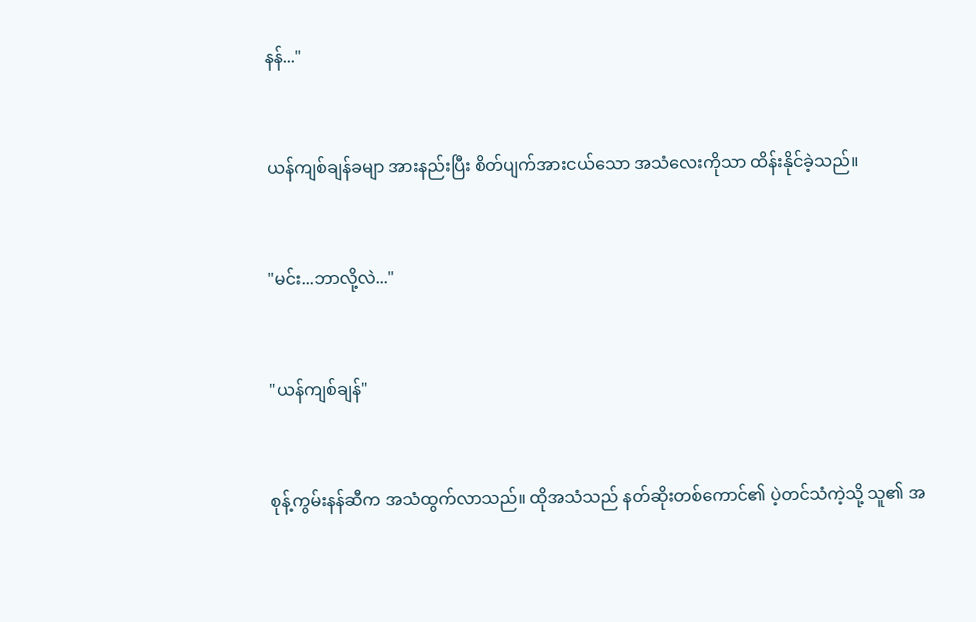နန်..."


ယန်ကျစ်ချန်ခမျာ အားနည်းပြီး စိတ်ပျက်အားငယ်သော အသံလေးကိုသာ ထိန်းနိုင်ခဲ့သည်။


"မင်း...ဘာလို့လဲ..."


"ယန်ကျစ်ချန်"


စုန့်ကွမ်းနန်ဆီက အသံထွက်လာသည်။ ထိုအသံသည် နတ်ဆိုးတစ်ကောင်၏ ပဲ့တင်သံကဲ့သို့ သူ၏ အ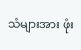သံများအား ဖုံး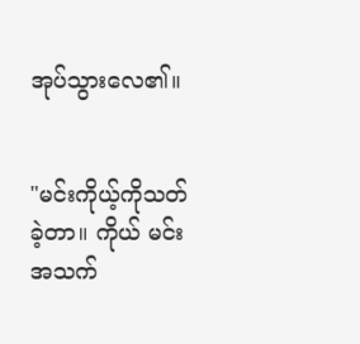အုပ်သွားလေ၏။


"မင်းကိုယ့်ကိုသတ်ခဲ့တာ။ ကိုယ် မင်းအသက်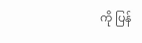ကို ပြန်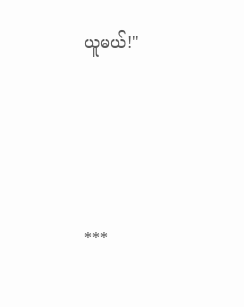ယူမယ်!"




***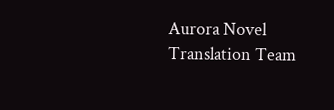Aurora Novel Translation Team